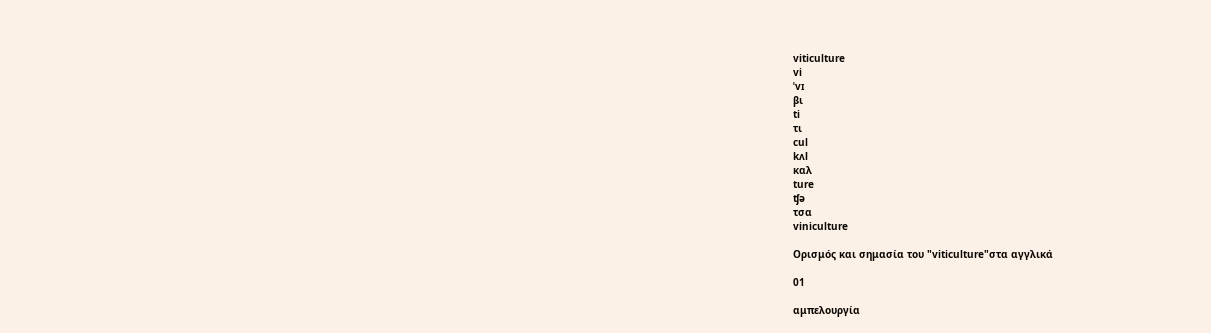viticulture
vi
ˈvɪ
βι
ti
τι
cul
kʌl
καλ
ture
ʧə
τσα
viniculture

Ορισμός και σημασία του "viticulture"στα αγγλικά

01

αμπελουργία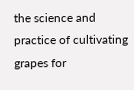the science and practice of cultivating grapes for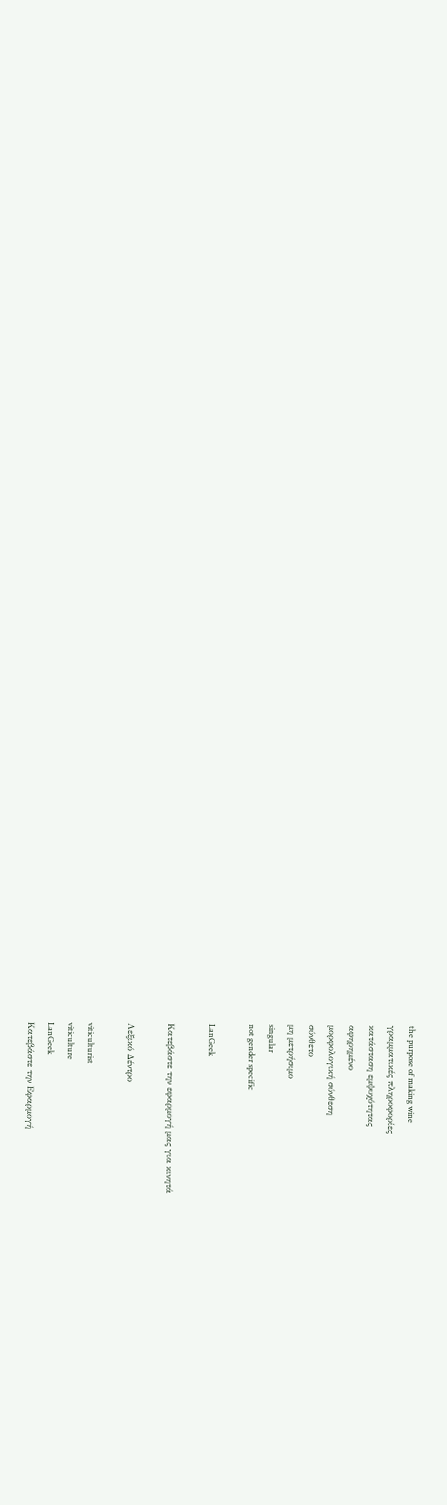the purpose of making wine
γραμματικές πληροφορίες
κατάσταση εμψυχότητας
αφηρημένο
μορφολογική σύνθεση
σύνθετο
μη μετρήσιμο
singular
not gender specific

LanGeek

Κατεβάστε την εφαρμογή μας για κινητά

Λεξικό Δέντρο

viticulturist
viticulture
LanGeek
Κατεβάστε την Εφαρμογή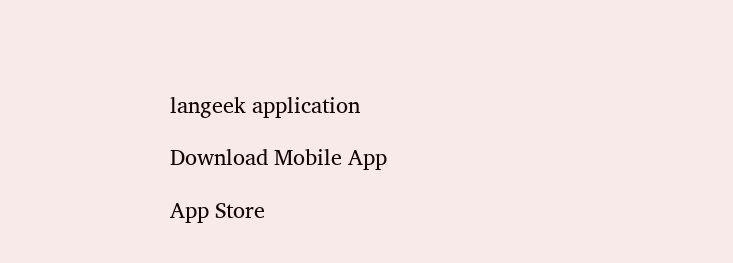langeek application

Download Mobile App

App Store